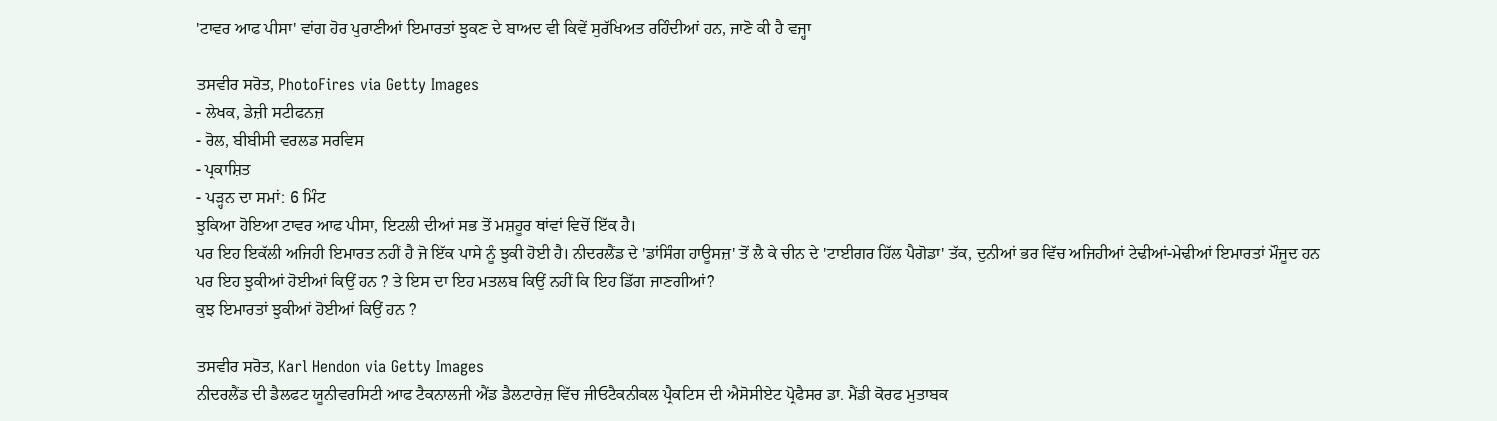'ਟਾਵਰ ਆਫ ਪੀਸਾ' ਵਾਂਗ ਹੋਰ ਪੁਰਾਣੀਆਂ ਇਮਾਰਤਾਂ ਝੁਕਣ ਦੇ ਬਾਅਦ ਵੀ ਕਿਵੇਂ ਸੁਰੱਖਿਅਤ ਰਹਿੰਦੀਆਂ ਹਨ, ਜਾਣੋ ਕੀ ਹੈ ਵਜ੍ਹਾ

ਤਸਵੀਰ ਸਰੋਤ, PhotoFires via Getty Images
- ਲੇਖਕ, ਡੇਜ਼ੀ ਸਟੀਫਨਜ਼
- ਰੋਲ, ਬੀਬੀਸੀ ਵਰਲਡ ਸਰਵਿਸ
- ਪ੍ਰਕਾਸ਼ਿਤ
- ਪੜ੍ਹਨ ਦਾ ਸਮਾਂ: 6 ਮਿੰਟ
ਝੁਕਿਆ ਹੋਇਆ ਟਾਵਰ ਆਫ ਪੀਸਾ, ਇਟਲੀ ਦੀਆਂ ਸਭ ਤੋਂ ਮਸ਼ਹੂਰ ਥਾਂਵਾਂ ਵਿਚੋਂ ਇੱਕ ਹੈ।
ਪਰ ਇਹ ਇਕੱਲੀ ਅਜਿਹੀ ਇਮਾਰਤ ਨਹੀਂ ਹੈ ਜੋ ਇੱਕ ਪਾਸੇ ਨੂੰ ਝੁਕੀ ਹੋਈ ਹੈ। ਨੀਦਰਲੈਂਡ ਦੇ 'ਡਾਂਸਿੰਗ ਹਾਊਸਜ਼' ਤੋਂ ਲੈ ਕੇ ਚੀਨ ਦੇ 'ਟਾਈਗਰ ਹਿੱਲ ਪੈਗੋਡਾ' ਤੱਕ, ਦੁਨੀਆਂ ਭਰ ਵਿੱਚ ਅਜਿਹੀਆਂ ਟੇਢੀਆਂ-ਮੇਢੀਆਂ ਇਮਾਰਤਾਂ ਮੌਜੂਦ ਹਨ
ਪਰ ਇਹ ਝੁਕੀਆਂ ਹੋਈਆਂ ਕਿਉਂ ਹਨ ? ਤੇ ਇਸ ਦਾ ਇਹ ਮਤਲਬ ਕਿਉਂ ਨਹੀਂ ਕਿ ਇਹ ਡਿੱਗ ਜਾਣਗੀਆਂ?
ਕੁਝ ਇਮਾਰਤਾਂ ਝੁਕੀਆਂ ਹੋਈਆਂ ਕਿਉਂ ਹਨ ?

ਤਸਵੀਰ ਸਰੋਤ, Karl Hendon via Getty Images
ਨੀਦਰਲੈਂਡ ਦੀ ਡੈਲਫਟ ਯੂਨੀਵਰਸਿਟੀ ਆਫ ਟੈਕਨਾਲਜੀ ਐਂਡ ਡੈਲਟਾਰੇਜ਼ ਵਿੱਚ ਜੀਓਟੈਕਨੀਕਲ ਪ੍ਰੈਕਟਿਸ ਦੀ ਐਸੋਸੀਏਟ ਪ੍ਰੋਫੈਸਰ ਡਾ. ਮੈਂਡੀ ਕੋਰਫ ਮੁਤਾਬਕ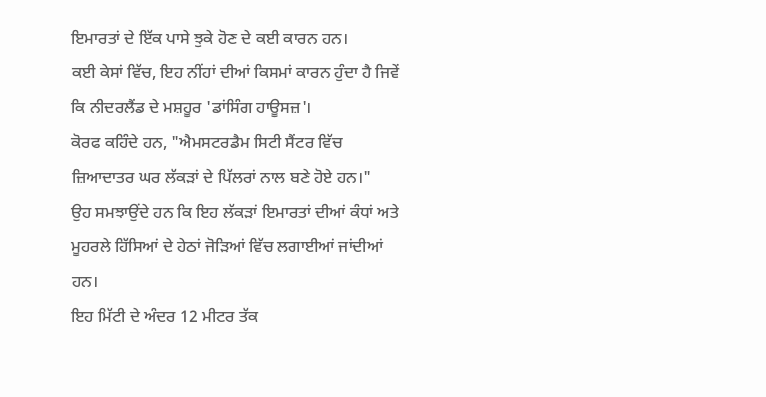ਇਮਾਰਤਾਂ ਦੇ ਇੱਕ ਪਾਸੇ ਝੁਕੇ ਹੋਣ ਦੇ ਕਈ ਕਾਰਨ ਹਨ।
ਕਈ ਕੇਸਾਂ ਵਿੱਚ, ਇਹ ਨੀਂਹਾਂ ਦੀਆਂ ਕਿਸਮਾਂ ਕਾਰਨ ਹੁੰਦਾ ਹੈ ਜਿਵੇਂ ਕਿ ਨੀਦਰਲੈਂਡ ਦੇ ਮਸ਼ਹੂਰ 'ਡਾਂਸਿੰਗ ਹਾਊਸਜ਼'।
ਕੋਰਫ ਕਹਿੰਦੇ ਹਨ, "ਐਮਸਟਰਡੈਮ ਸਿਟੀ ਸੈਂਟਰ ਵਿੱਚ ਜ਼ਿਆਦਾਤਰ ਘਰ ਲੱਕੜਾਂ ਦੇ ਪਿੱਲਰਾਂ ਨਾਲ ਬਣੇ ਹੋਏ ਹਨ।"
ਉਹ ਸਮਝਾਉਂਦੇ ਹਨ ਕਿ ਇਹ ਲੱਕੜਾਂ ਇਮਾਰਤਾਂ ਦੀਆਂ ਕੰਧਾਂ ਅਤੇ ਮੂਹਰਲੇ ਹਿੱਸਿਆਂ ਦੇ ਹੇਠਾਂ ਜੋੜਿਆਂ ਵਿੱਚ ਲਗਾਈਆਂ ਜਾਂਦੀਆਂ ਹਨ।
ਇਹ ਮਿੱਟੀ ਦੇ ਅੰਦਰ 12 ਮੀਟਰ ਤੱਕ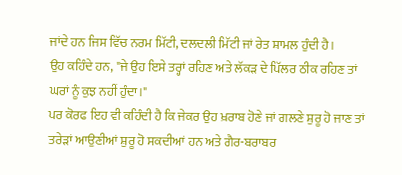ਜਾਂਦੇ ਹਨ ਜਿਸ ਵਿੱਚ ਨਰਮ ਮਿੱਟੀ, ਦਲਦਲੀ ਮਿੱਟੀ ਜਾਂ ਰੇਤ ਸ਼ਾਮਲ ਹੁੰਦੀ ਹੈ।
ਉਹ ਕਹਿੰਦੇ ਹਨ, "ਜੇ ਉਹ ਇਸੇ ਤਰ੍ਹਾਂ ਰਹਿਣ ਅਤੇ ਲੱਕੜ ਦੇ ਪਿੱਲਰ ਠੀਕ ਰਹਿਣ ਤਾਂ ਘਰਾਂ ਨੂੰ ਕੁਝ ਨਹੀਂ ਹੁੰਦਾ।"
ਪਰ ਕੋਰਫ ਇਹ ਵੀ ਕਹਿੰਦੀ ਹੈ ਕਿ ਜੇਕਰ ਉਹ ਖ਼ਰਾਬ ਹੋਣੇ ਜਾਂ ਗਲਣੇ ਸ਼ੁਰੂ ਹੋ ਜਾਣ ਤਾਂ ਤਰੇੜਾਂ ਆਉਣੀਆਂ ਸ਼ੁਰੂ ਹੋ ਸਕਦੀਆਂ ਹਨ ਅਤੇ ਗੈਰ-ਬਰਾਬਰ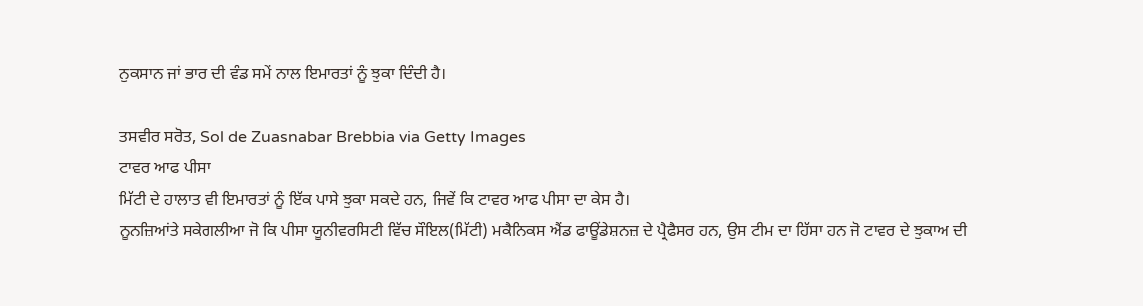ਨੁਕਸਾਨ ਜਾਂ ਭਾਰ ਦੀ ਵੰਡ ਸਮੇਂ ਨਾਲ ਇਮਾਰਤਾਂ ਨੂੰ ਝੁਕਾ ਦਿੰਦੀ ਹੈ।

ਤਸਵੀਰ ਸਰੋਤ, Sol de Zuasnabar Brebbia via Getty Images
ਟਾਵਰ ਆਫ ਪੀਸਾ
ਮਿੱਟੀ ਦੇ ਹਾਲਾਤ ਵੀ ਇਮਾਰਤਾਂ ਨੂੰ ਇੱਕ ਪਾਸੇ ਝੁਕਾ ਸਕਦੇ ਹਨ, ਜਿਵੇਂ ਕਿ ਟਾਵਰ ਆਫ ਪੀਸਾ ਦਾ ਕੇਸ ਹੈ।
ਨੂਨਜ਼ਿਆਂਤੇ ਸਕੇਗਲੀਆ ਜੋ ਕਿ ਪੀਸਾ ਯੂਨੀਵਰਸਿਟੀ ਵਿੱਚ ਸੌਇਲ(ਮਿੱਟੀ) ਮਕੈਨਿਕਸ ਐਂਡ ਫਾਊਂਡੇਸ਼ਨਜ਼ ਦੇ ਪ੍ਰੈਫੈਸਰ ਹਨ, ਉਸ ਟੀਮ ਦਾ ਹਿੱਸਾ ਹਨ ਜੋ ਟਾਵਰ ਦੇ ਝੁਕਾਅ ਦੀ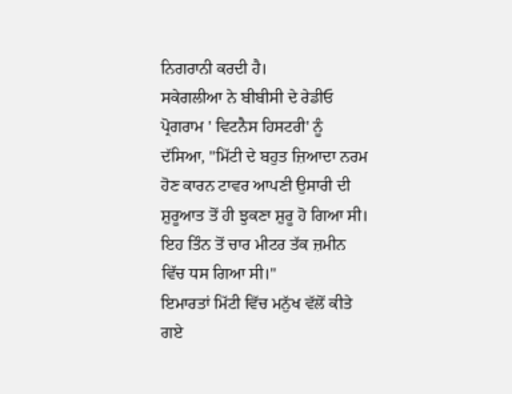ਨਿਗਰਾਨੀ ਕਰਦੀ ਹੈ।
ਸਕੇਗਲੀਆ ਨੇ ਬੀਬੀਸੀ ਦੇ ਰੇਡੀਓ ਪ੍ਰੋਗਰਾਮ ' ਵਿਟਨੈਸ ਹਿਸਟਰੀ' ਨੂੰ ਦੱਸਿਆ, "ਮਿੱਟੀ ਦੇ ਬਹੁਤ ਜ਼ਿਆਦਾ ਨਰਮ ਹੋਣ ਕਾਰਨ ਟਾਵਰ ਆਪਣੀ ਉਸਾਰੀ ਦੀ ਸ਼ੁਰੂਆਤ ਤੋਂ ਹੀ ਝੁਕਣਾ ਸ਼ੁਰੂ ਹੋ ਗਿਆ ਸੀ। ਇਹ ਤਿੰਨ ਤੋਂ ਚਾਰ ਮੀਟਰ ਤੱਕ ਜ਼ਮੀਨ ਵਿੱਚ ਧਸ ਗਿਆ ਸੀ।"
ਇਮਾਰਤਾਂ ਮਿੱਟੀ ਵਿੱਚ ਮਨੁੱਖ ਵੱਲੋਂ ਕੀਤੇ ਗਏ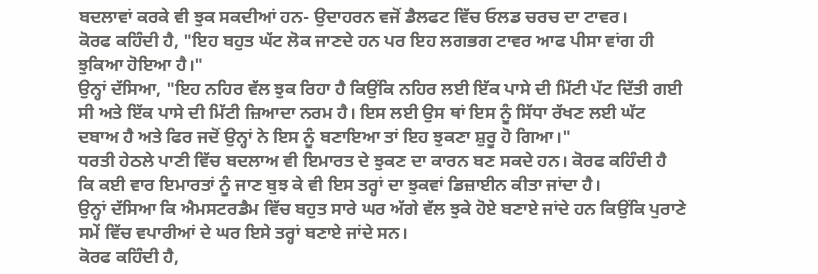ਬਦਲਾਵਾਂ ਕਰਕੇ ਵੀ ਝੁਕ ਸਕਦੀਆਂ ਹਨ- ਉਦਾਹਰਨ ਵਜੋਂ ਡੈਲਫਟ ਵਿੱਚ ਓਲਡ ਚਰਚ ਦਾ ਟਾਵਰ।
ਕੋਰਫ ਕਹਿੰਦੀ ਹੈ, "ਇਹ ਬਹੁਤ ਘੱਟ ਲੋਕ ਜਾਣਦੇ ਹਨ ਪਰ ਇਹ ਲਗਭਗ ਟਾਵਰ ਆਫ ਪੀਸਾ ਵਾਂਗ ਹੀ ਝੁਕਿਆ ਹੋਇਆ ਹੈ।"
ਉਨ੍ਹਾਂ ਦੱਸਿਆ, "ਇਹ ਨਹਿਰ ਵੱਲ ਝੁਕ ਰਿਹਾ ਹੈ ਕਿਉਂਕਿ ਨਹਿਰ ਲਈ ਇੱਕ ਪਾਸੇ ਦੀ ਮਿੱਟੀ ਪੱਟ ਦਿੱਤੀ ਗਈ ਸੀ ਅਤੇ ਇੱਕ ਪਾਸੇ ਦੀ ਮਿੱਟੀ ਜ਼ਿਆਦਾ ਨਰਮ ਹੈ। ਇਸ ਲਈ ਉਸ ਥਾਂ ਇਸ ਨੂੰ ਸਿੱਧਾ ਰੱਖਣ ਲਈ ਘੱਟ ਦਬਾਅ ਹੈ ਅਤੇ ਫਿਰ ਜਦੋਂ ਉਨ੍ਹਾਂ ਨੇ ਇਸ ਨੂੰ ਬਣਾਇਆ ਤਾਂ ਇਹ ਝੁਕਣਾ ਸ਼ੁਰੂ ਹੋ ਗਿਆ।"
ਧਰਤੀ ਹੇਠਲੇ ਪਾਣੀ ਵਿੱਚ ਬਦਲਾਅ ਵੀ ਇਮਾਰਤ ਦੇ ਝੁਕਣ ਦਾ ਕਾਰਨ ਬਣ ਸਕਦੇ ਹਨ। ਕੋਰਫ ਕਹਿੰਦੀ ਹੈ ਕਿ ਕਈ ਵਾਰ ਇਮਾਰਤਾਂ ਨੂੰ ਜਾਣ ਬੁਝ ਕੇ ਵੀ ਇਸ ਤਰ੍ਹਾਂ ਦਾ ਝੁਕਵਾਂ ਡਿਜ਼ਾਈਨ ਕੀਤਾ ਜਾਂਦਾ ਹੈ।
ਉਨ੍ਹਾਂ ਦੱਸਿਆ ਕਿ ਐਮਸਟਰਡੈਮ ਵਿੱਚ ਬਹੁਤ ਸਾਰੇ ਘਰ ਅੱਗੇ ਵੱਲ ਝੁਕੇ ਹੋਏ ਬਣਾਏ ਜਾਂਦੇ ਹਨ ਕਿਉਂਕਿ ਪੁਰਾਣੇ ਸਮੇਂ ਵਿੱਚ ਵਪਾਰੀਆਂ ਦੇ ਘਰ ਇਸੇ ਤਰ੍ਹਾਂ ਬਣਾਏ ਜਾਂਦੇ ਸਨ।
ਕੋਰਫ ਕਹਿੰਦੀ ਹੈ,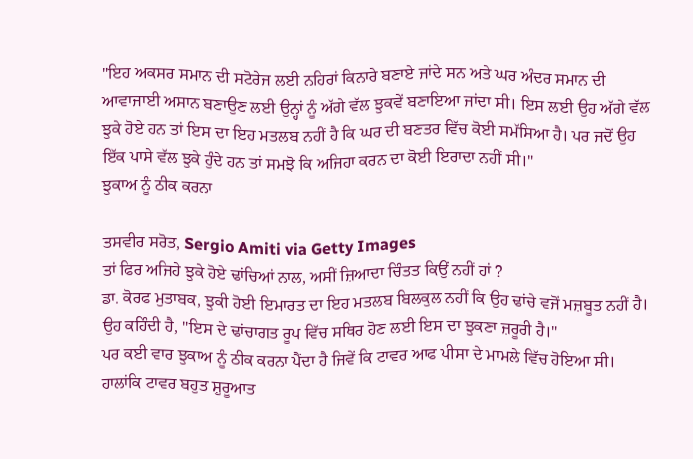"ਇਹ ਅਕਸਰ ਸਮਾਨ ਦੀ ਸਟੋਰੇਜ ਲਈ ਨਹਿਰਾਂ ਕਿਨਾਰੇ ਬਣਾਏ ਜਾਂਦੇ ਸਨ ਅਤੇ ਘਰ ਅੰਦਰ ਸਮਾਨ ਦੀ ਆਵਾਜਾਈ ਅਸਾਨ ਬਣਾਉਣ ਲਈ ਉਨ੍ਹਾਂ ਨੂੰ ਅੱਗੇ ਵੱਲ ਝੁਕਵੇਂ ਬਣਾਇਆ ਜਾਂਦਾ ਸੀ। ਇਸ ਲਈ ਉਹ ਅੱਗੇ ਵੱਲ ਝੁਕੇ ਹੋਏ ਹਨ ਤਾਂ ਇਸ ਦਾ ਇਹ ਮਤਲਬ ਨਹੀਂ ਹੈ ਕਿ ਘਰ ਦੀ ਬਣਤਰ ਵਿੱਚ ਕੋਈ ਸਮੱਸਿਆ ਹੈ। ਪਰ ਜਦੋਂ ਉਹ ਇੱਕ ਪਾਸੇ ਵੱਲ ਝੁਕੇ ਹੁੰਦੇ ਹਨ ਤਾਂ ਸਮਝੋ ਕਿ ਅਜਿਹਾ ਕਰਨ ਦਾ ਕੋਈ ਇਰਾਦਾ ਨਹੀਂ ਸੀ।"
ਝੁਕਾਅ ਨੂੰ ਠੀਕ ਕਰਨਾ

ਤਸਵੀਰ ਸਰੋਤ, Sergio Amiti via Getty Images
ਤਾਂ ਫਿਰ ਅਜਿਹੇ ਝੁਕੇ ਹੋਏ ਢਾਂਚਿਆਂ ਨਾਲ, ਅਸੀਂ ਜ਼ਿਆਦਾ ਚਿੰਤਤ ਕਿਉਂ ਨਹੀਂ ਹਾਂ ?
ਡਾ. ਕੋਰਫ ਮੁਤਾਬਕ, ਝੁਕੀ ਹੋਈ ਇਮਾਰਤ ਦਾ ਇਹ ਮਤਲਬ ਬਿਲਕੁਲ ਨਹੀਂ ਕਿ ਉਹ ਢਾਂਚੇ ਵਜੋਂ ਮਜ਼ਬੂਤ ਨਹੀਂ ਹੈ।
ਉਹ ਕਹਿੰਦੀ ਹੈ, "ਇਸ ਦੇ ਢਾਂਚਾਗਤ ਰੂਪ ਵਿੱਚ ਸਥਿਰ ਹੋਣ ਲਈ ਇਸ ਦਾ ਝੁਕਣਾ ਜ਼ਰੂਰੀ ਹੈ।"
ਪਰ ਕਈ ਵਾਰ ਝੁਕਾਅ ਨੂੰ ਠੀਕ ਕਰਨਾ ਪੈਂਦਾ ਹੈ ਜਿਵੇਂ ਕਿ ਟਾਵਰ ਆਫ ਪੀਸਾ ਦੇ ਮਾਮਲੇ ਵਿੱਚ ਹੋਇਆ ਸੀ।
ਹਾਲਾਂਕਿ ਟਾਵਰ ਬਹੁਤ ਸ਼ੁਰੂਆਤ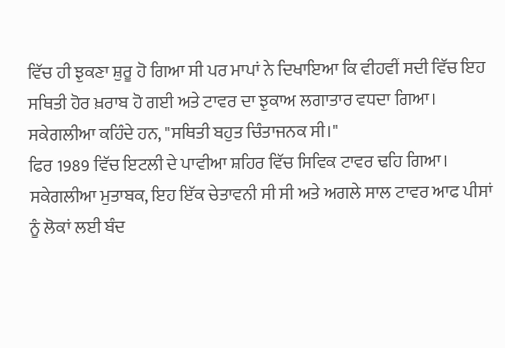ਵਿੱਚ ਹੀ ਝੁਕਣਾ ਸ਼ੁਰੂ ਹੋ ਗਿਆ ਸੀ ਪਰ ਮਾਪਾਂ ਨੇ ਦਿਖਾਇਆ ਕਿ ਵੀਹਵੀਂ ਸਦੀ ਵਿੱਚ ਇਹ ਸਥਿਤੀ ਹੋਰ ਖ਼ਰਾਬ ਹੋ ਗਈ ਅਤੇ ਟਾਵਰ ਦਾ ਝੁਕਾਅ ਲਗਾਤਾਰ ਵਧਦਾ ਗਿਆ।
ਸਕੇਗਲੀਆ ਕਹਿੰਦੇ ਹਨ, "ਸਥਿਤੀ ਬਹੁਤ ਚਿੰਤਾਜਨਕ ਸੀ।"
ਫਿਰ 1989 ਵਿੱਚ ਇਟਲੀ ਦੇ ਪਾਵੀਆ ਸ਼ਹਿਰ ਵਿੱਚ ਸਿਵਿਕ ਟਾਵਰ ਢਹਿ ਗਿਆ। ਸਕੇਗਲੀਆ ਮੁਤਾਬਕ, ਇਹ ਇੱਕ ਚੇਤਾਵਨੀ ਸੀ ਸੀ ਅਤੇ ਅਗਲੇ ਸਾਲ ਟਾਵਰ ਆਫ ਪੀਸਾਂ ਨੂੰ ਲੋਕਾਂ ਲਈ ਬੰਦ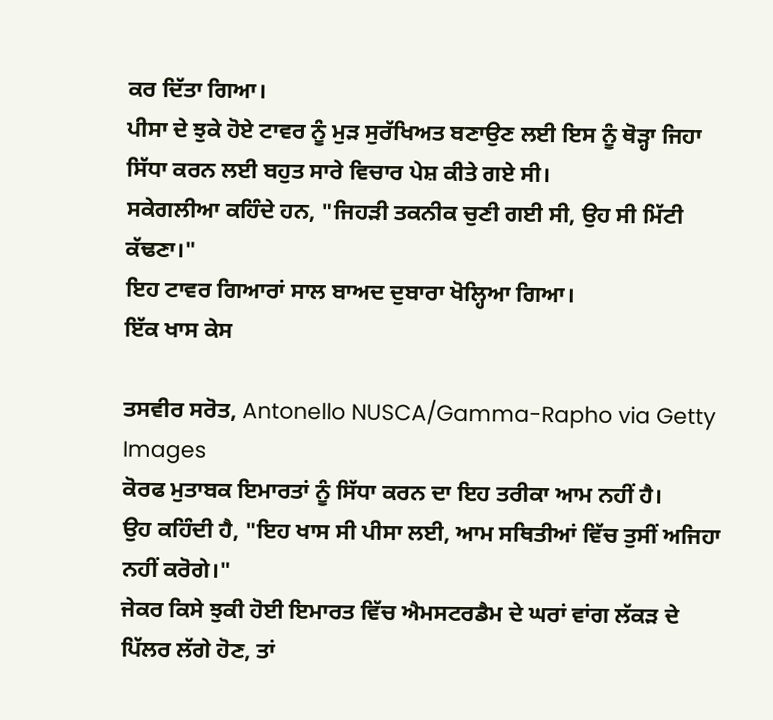ਕਰ ਦਿੱਤਾ ਗਿਆ।
ਪੀਸਾ ਦੇ ਝੁਕੇ ਹੋਏ ਟਾਵਰ ਨੂੰ ਮੁੜ ਸੁਰੱਖਿਅਤ ਬਣਾਉਣ ਲਈ ਇਸ ਨੂੰ ਥੋੜ੍ਹਾ ਜਿਹਾ ਸਿੱਧਾ ਕਰਨ ਲਈ ਬਹੁਤ ਸਾਰੇ ਵਿਚਾਰ ਪੇਸ਼ ਕੀਤੇ ਗਏ ਸੀ।
ਸਕੇਗਲੀਆ ਕਹਿੰਦੇ ਹਨ, "ਜਿਹੜੀ ਤਕਨੀਕ ਚੁਣੀ ਗਈ ਸੀ, ਉਹ ਸੀ ਮਿੱਟੀ ਕੱਢਣਾ।"
ਇਹ ਟਾਵਰ ਗਿਆਰਾਂ ਸਾਲ ਬਾਅਦ ਦੁਬਾਰਾ ਖੋਲ੍ਹਿਆ ਗਿਆ।
ਇੱਕ ਖਾਸ ਕੇਸ

ਤਸਵੀਰ ਸਰੋਤ, Antonello NUSCA/Gamma-Rapho via Getty Images
ਕੋਰਫ ਮੁਤਾਬਕ ਇਮਾਰਤਾਂ ਨੂੰ ਸਿੱਧਾ ਕਰਨ ਦਾ ਇਹ ਤਰੀਕਾ ਆਮ ਨਹੀਂ ਹੈ।
ਉਹ ਕਹਿੰਦੀ ਹੈ, "ਇਹ ਖਾਸ ਸੀ ਪੀਸਾ ਲਈ, ਆਮ ਸਥਿਤੀਆਂ ਵਿੱਚ ਤੁਸੀਂ ਅਜਿਹਾ ਨਹੀਂ ਕਰੋਗੇ।"
ਜੇਕਰ ਕਿਸੇ ਝੁਕੀ ਹੋਈ ਇਮਾਰਤ ਵਿੱਚ ਐਮਸਟਰਡੈਮ ਦੇ ਘਰਾਂ ਵਾਂਗ ਲੱਕੜ ਦੇ ਪਿੱਲਰ ਲੱਗੇ ਹੋਣ, ਤਾਂ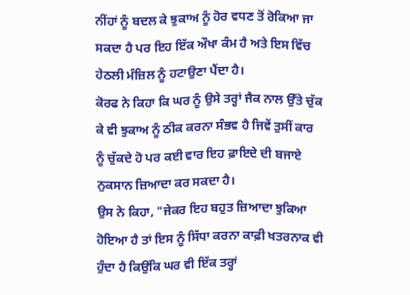ਨੀਂਹਾਂ ਨੂੰ ਬਦਲ ਕੇ ਝੁਕਾਅ ਨੂੰ ਹੋਰ ਵਧਣ ਤੋਂ ਰੋਕਿਆ ਜਾ ਸਕਦਾ ਹੈ ਪਰ ਇਹ ਇੱਕ ਔਖਾ ਕੰਮ ਹੈ ਅਤੇ ਇਸ ਵਿੱਚ ਹੇਠਲੀ ਮੰਜ਼ਿਲ ਨੂੰ ਹਟਾਉਣਾ ਪੈਂਦਾ ਹੈ।
ਕੋਰਫ ਨੇ ਕਿਹਾ ਕਿ ਘਰ ਨੂੰ ਉਸੇ ਤਰ੍ਹਾਂ ਜੈਕ ਨਾਲ ਉੱਤੇ ਚੁੱਕ ਕੇ ਵੀ ਝੁਕਾਅ ਨੂੰ ਠੀਕ ਕਰਨਾ ਸੰਭਵ ਹੈ ਜਿਵੇਂ ਤੁਸੀਂ ਕਾਰ ਨੂੰ ਚੁੱਕਦੇ ਹੋ ਪਰ ਕਈ ਵਾਰ ਇਹ ਫ਼ਾਇਦੇ ਦੀ ਬਜਾਏ ਨੁਕਸਾਨ ਜ਼ਿਆਦਾ ਕਰ ਸਕਦਾ ਹੈ।
ਉਸ ਨੇ ਕਿਹਾ, "ਜੇਕਰ ਇਹ ਬਹੁਤ ਜ਼ਿਆਦਾ ਝੁਕਿਆ ਹੋਇਆ ਹੈ ਤਾਂ ਇਸ ਨੂੰ ਸਿੱਧਾ ਕਰਨਾ ਕਾਫ਼ੀ ਖਤਰਨਾਕ ਵੀ ਹੁੰਦਾ ਹੈ ਕਿਉਂਕਿ ਘਰ ਵੀ ਇੱਕ ਤਰ੍ਹਾਂ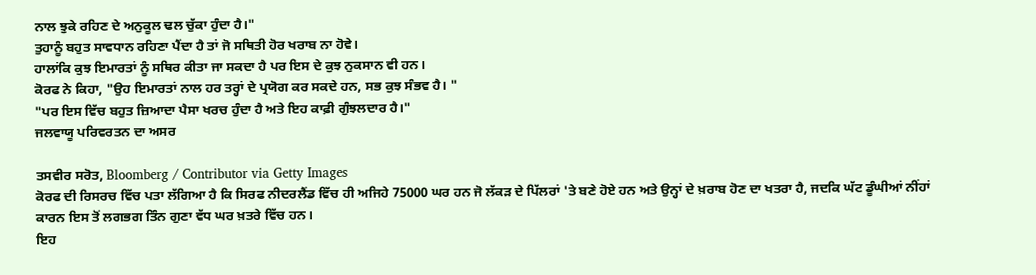ਨਾਲ ਝੁਕੇ ਰਹਿਣ ਦੇ ਅਨੁਕੂਲ ਢਲ ਚੁੱਕਾ ਹੁੰਦਾ ਹੈ।"
ਤੁਹਾਨੂੰ ਬਹੁਤ ਸਾਵਧਾਨ ਰਹਿਣਾ ਪੈਂਦਾ ਹੈ ਤਾਂ ਜੋ ਸਥਿਤੀ ਹੋਰ ਖਰਾਬ ਨਾ ਹੋਵੇ।
ਹਾਲਾਂਕਿ ਕੁਝ ਇਮਾਰਤਾਂ ਨੂੰ ਸਥਿਰ ਕੀਤਾ ਜਾ ਸਕਦਾ ਹੈ ਪਰ ਇਸ ਦੇ ਕੁਝ ਨੁਕਸਾਨ ਵੀ ਹਨ।
ਕੋਰਫ ਨੇ ਕਿਹਾ, "ਉਹ ਇਮਾਰਤਾਂ ਨਾਲ ਹਰ ਤਰ੍ਹਾਂ ਦੇ ਪ੍ਰਯੋਗ ਕਰ ਸਕਦੇ ਹਨ, ਸਭ ਕੁਝ ਸੰਭਵ ਹੈ। "
"ਪਰ ਇਸ ਵਿੱਚ ਬਹੁਤ ਜ਼ਿਆਦਾ ਪੈਸਾ ਖਰਚ ਹੁੰਦਾ ਹੈ ਅਤੇ ਇਹ ਕਾਫ਼ੀ ਗੁੰਝਲਦਾਰ ਹੈ।"
ਜਲਵਾਯੂ ਪਰਿਵਰਤਨ ਦਾ ਅਸਰ

ਤਸਵੀਰ ਸਰੋਤ, Bloomberg / Contributor via Getty Images
ਕੋਰਫ ਦੀ ਰਿਸਰਚ ਵਿੱਚ ਪਤਾ ਲੱਗਿਆ ਹੈ ਕਿ ਸਿਰਫ ਨੀਦਰਲੈਂਡ ਵਿੱਚ ਹੀ ਅਜਿਹੇ 75000 ਘਰ ਹਨ ਜੋ ਲੱਕੜ ਦੇ ਪਿੱਲਰਾਂ 'ਤੇ ਬਣੇ ਹੋਏ ਹਨ ਅਤੇ ਉਨ੍ਹਾਂ ਦੇ ਖ਼ਰਾਬ ਹੋਣ ਦਾ ਖਤਰਾ ਹੈ, ਜਦਕਿ ਘੱਟ ਡੂੰਘੀਆਂ ਨੀਂਹਾਂ ਕਾਰਨ ਇਸ ਤੋਂ ਲਗਭਗ ਤਿੰਨ ਗੁਣਾ ਵੱਧ ਘਰ ਖ਼ਤਰੇ ਵਿੱਚ ਹਨ।
ਇਹ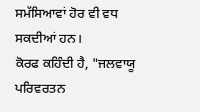ਸਮੱਸਿਆਵਾਂ ਹੋਰ ਵੀ ਵਧ ਸਕਦੀਆਂ ਹਨ।
ਕੋਰਫ ਕਹਿੰਦੀ ਹੈ, "ਜਲਵਾਯੂ ਪਰਿਵਰਤਨ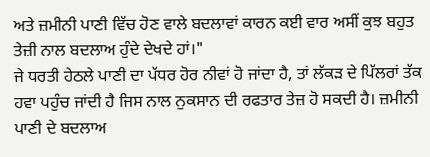ਅਤੇ ਜ਼ਮੀਨੀ ਪਾਣੀ ਵਿੱਚ ਹੋਣ ਵਾਲੇ ਬਦਲਾਵਾਂ ਕਾਰਨ ਕਈ ਵਾਰ ਅਸੀਂ ਕੁਝ ਬਹੁਤ ਤੇਜ਼ੀ ਨਾਲ ਬਦਲਾਅ ਹੁੰਦੇ ਦੇਖਦੇ ਹਾਂ।"
ਜੇ ਧਰਤੀ ਹੇਠਲੇ ਪਾਣੀ ਦਾ ਪੱਧਰ ਹੋਰ ਨੀਵਾਂ ਹੋ ਜਾਂਦਾ ਹੈ, ਤਾਂ ਲੱਕੜ ਦੇ ਪਿੱਲਰਾਂ ਤੱਕ ਹਵਾ ਪਹੁੰਚ ਜਾਂਦੀ ਹੈ ਜਿਸ ਨਾਲ ਨੁਕਸਾਨ ਦੀ ਰਫਤਾਰ ਤੇਜ਼ ਹੋ ਸਕਦੀ ਹੈ। ਜ਼ਮੀਨੀ ਪਾਣੀ ਦੇ ਬਦਲਾਅ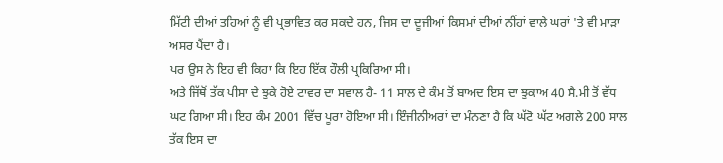ਮਿੱਟੀ ਦੀਆਂ ਤਹਿਆਂ ਨੂੰ ਵੀ ਪ੍ਰਭਾਵਿਤ ਕਰ ਸਕਦੇ ਹਨ, ਜਿਸ ਦਾ ਦੂਜੀਆਂ ਕਿਸਮਾਂ ਦੀਆਂ ਨੀਂਹਾਂ ਵਾਲੇ ਘਰਾਂ 'ਤੇ ਵੀ ਮਾੜਾ ਅਸਰ ਪੈਂਦਾ ਹੈ।
ਪਰ ਉਸ ਨੇ ਇਹ ਵੀ ਕਿਹਾ ਕਿ ਇਹ ਇੱਕ ਹੌਲੀ ਪ੍ਰਕਿਰਿਆ ਸੀ।
ਅਤੇ ਜਿੱਥੋਂ ਤੱਕ ਪੀਸਾ ਦੇ ਝੁਕੇ ਹੋਏ ਟਾਵਰ ਦਾ ਸਵਾਲ ਹੈ- 11 ਸਾਲ ਦੇ ਕੰਮ ਤੋਂ ਬਾਅਦ ਇਸ ਦਾ ਝੁਕਾਅ 40 ਸੈ.ਮੀ ਤੋਂ ਵੱਧ ਘਟ ਗਿਆ ਸੀ। ਇਹ ਕੰਮ 2001 ਵਿੱਚ ਪੂਰਾ ਹੋਇਆ ਸੀ। ਇੰਜੀਨੀਅਰਾਂ ਦਾ ਮੰਨਣਾ ਹੈ ਕਿ ਘੱਟੋ ਘੱਟ ਅਗਲੇ 200 ਸਾਲ ਤੱਕ ਇਸ ਦਾ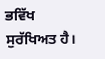ਭਵਿੱਖ ਸੁਰੱਖਿਅਤ ਹੈ।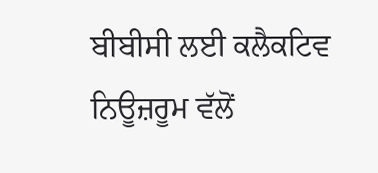ਬੀਬੀਸੀ ਲਈ ਕਲੈਕਟਿਵ ਨਿਊਜ਼ਰੂਮ ਵੱਲੋਂ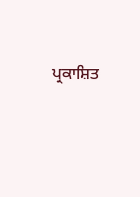ਪ੍ਰਕਾਸ਼ਿਤ